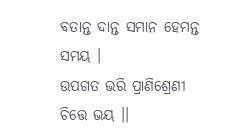ବତାନ୍ତ ଦାନ୍ତ ସମାନ ହେମନ୍ତ ସମୟ ।
ଉପଗତ ଭରି ପ୍ରାଣିଶ୍ରେଣୀ ଚିତ୍ତେ ଭୟ ।।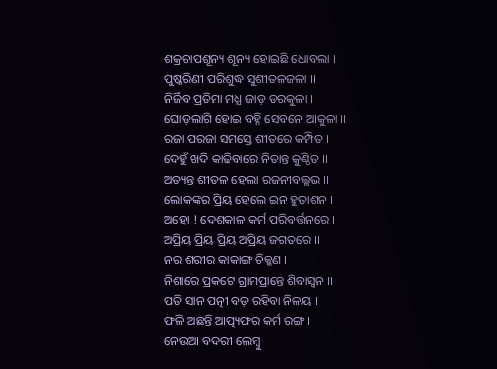ଶକ୍ରଚାପଶୂନ୍ୟ ଶୂନ୍ୟ ହୋଇଛି ଧୋବଲା ।
ପୁଷ୍କରିଣୀ ପରିଶୁଦ୍ଧ ସୁଶୀତଳଜଳା ।।
ନିର୍ଜିବ ପ୍ରତିମା ମଧ୍ଯ ଜାଡ଼ ଡରକୁଳା ।
ଘୋଡ଼ଲାଗି ହୋଇ ବହ୍ନି ସେବନେ ଆକୁଳା ।।
ରଜା ପରଜା ସମସ୍ତେ ଶୀତରେ କମ୍ପିତ ।
ଦେହୁଁ ଖଦି କାଢିବାରେ ନିତାନ୍ତ କୁଣ୍ଠିତ ।।
ଅତ୍ୟନ୍ତ ଶୀତଳ ହେଲା ରଜନୀବଲ୍ଲଭ ।।
ଲୋକଙ୍କର ପ୍ରିୟ ହେଲେ ଇନ ହୁତାଶନ ।
ଅହୋ ! ଦେଶକାଳ କର୍ମ ପରିବର୍ତ୍ତନରେ ।
ଅପ୍ରିୟ ପ୍ରିୟ ପ୍ରିୟ ଅପ୍ରିୟ ଜଗତରେ ।।
ନର ଶରୀର କାକାଙ୍ଗ ଚିକ୍କଣ ।
ନିଶାରେ ପ୍ରକଟେ ଗ୍ରାମପ୍ରାନ୍ତେ ଶିବାସ୍ଵନ ।।
ପତି ସାନ ପତ୍ନୀ ବଡ଼ ରହିବା ନିଳୟ ।
ଫଳି ଅଛନ୍ତି ଆତ୍ପ୍ୟଫର କର୍ମ ରଙ୍ଗ ।
ନେଉଆ ବଦରୀ ଲେମ୍ଵୁ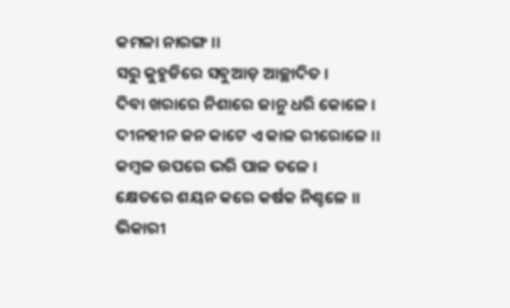କମଳା ନାରଙ୍ଗ ।।
ସରୁ କୁହୁଡିରେ ସବୁଆଡ଼ ଆଚ୍ଛାଦିତ ।
ଦିବା ଖରାରେ ନିଶାରେ ଜାନୁ ଧରି କୋଳେ ।
ଦୀନହୀନ ଜନ କାଟେ ଏ କାଳ ରୀରୋଳେ ।।
କମ୍ଵଳ ଉପରେ ଭରି ପାଳ ତଳେ ।
କ୍ଷେତରେ ଶୟନ କରେ କର୍ଷକ ନିଶ୍ଚଳେ ।।
ଭିକାରୀ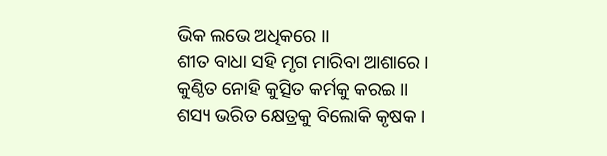ଭିକ ଲଭେ ଅଧିକରେ ।।
ଶୀତ ବାଧା ସହି ମୃଗ ମାରିବା ଆଶାରେ ।
କୁଣ୍ଠିତ ନୋହି କୁତ୍ସିତ କର୍ମକୁ କରଇ ।।
ଶସ୍ୟ ଭରିତ କ୍ଷେତ୍ରକୁ ବିଲୋକି କୃଷକ ।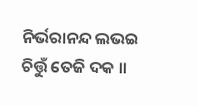ନିର୍ଭରାନନ୍ଦ ଲଭଇ ଚିତ୍ତୁଁ ତେଜି ଦକ ।।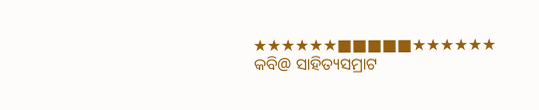★★★★★★■■■■■★★★★★★
କବି@ ସାହିତ୍ୟସମ୍ରାଟ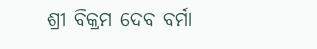ଶ୍ରୀ ବିକ୍ରମ ଦେବ ବର୍ମା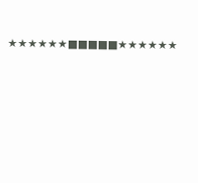★★★★★★■■■■■★★★★★★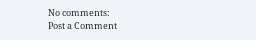No comments:
Post a Comment